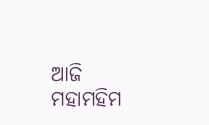ଆଜି ମହାମହିମ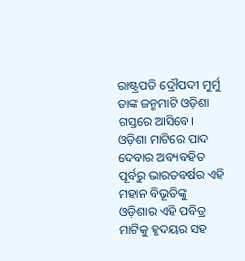ରାଷ୍ଟ୍ରପତି ଦ୍ରୌପଦୀ ମୁର୍ମୁ ତାଙ୍କ ଜନ୍ମମାଟି ଓଡ଼ିଶା ଗସ୍ତରେ ଆସିବେ। ଓଡ଼ିଶା ମାଟିରେ ପାଦ ଦେବାର ଅବ୍ୟବହିତ ପୂର୍ବରୁ ଭାରତବର୍ଷର ଏହି ମହାନ ବିଭୂତିଙ୍କୁ ଓଡ଼ିଶାର ଏହି ପବିତ୍ର ମାଟିକୁ ହୃଦୟର ସହ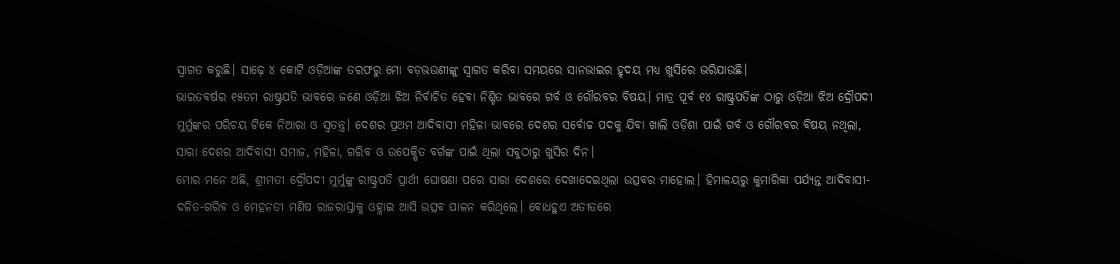ସ୍ୱାଗତ କରୁଛି। ସାଢ଼େ ୪ କୋଟି ଓଡ଼ିଆଙ୍କ ତରଫରୁ ମୋ ବଡ଼ଭଉଣୀଙ୍କୁ ସ୍ୱାଗତ କରିବା ସମୟରେ ସାନଭାଇର ହୃଦୟ ମଧ୍ୟ ଖୁସିରେ ଭରିଯାଉଛି।
ଭାରତବର୍ଷର ୧୫ତମ ରାଷ୍ଟ୍ରପତି ଭାବରେ ଜଣେ ଓଡ଼ିଆ ଝିଅ ନିର୍ବାଚିତ ହେବା ନିଶ୍ଚିତ ଭାବରେ ଗର୍ବ ଓ ଗୌରବର ବିଷୟ। ମାତ୍ର ପୂର୍ବ ୧୪ ରାଷ୍ଟ୍ରପତିଙ୍କ ଠାରୁ ଓଡ଼ିଆ ଝିଅ ଦ୍ରୌପଦୀ ମୁର୍ମୁଙ୍କର ପରିଚୟ ଟିକେ ନିଆରା ଓ ସ୍ୱତନ୍ତ୍ର। ଦେଶର ପ୍ରଥମ ଆଦିବାସୀ ମହିଳା ଭାବରେ ଦେଶର ସର୍ବୋଚ୍ଚ ପଦକୁ ଯିବା ଖାଲି ଓଡ଼ିଶା ପାଇଁ ଗର୍ବ ଓ ଗୌରବର ବିଷୟ ନଥିଲା, ସାରା ଦେଶର ଆଦିବାସୀ ସମାଜ, ମହିଳା, ଗରିବ ଓ ଉପେକ୍ଷିତ ବର୍ଗଙ୍କ ପାଇଁ ଥିଲା ସବୁଠାରୁ ଖୁସିର ଦିନ।
ମୋର ମନେ ଅଛି, ଶ୍ରୀମତୀ ଦ୍ରୌପଦୀ ମୁର୍ମୁଙ୍କୁ ରାଷ୍ଟ୍ରପତି ପ୍ରାର୍ଥୀ ଘୋଷଣା ପରେ ସାରା ଦେଶରେ ଦେଖାଦେଇଥିଲା ଉତ୍ସବର ମାହୋଲ। ହିମାଳୟରୁ କୁମାରିକା ପର୍ଯ୍ୟନ୍ତ ଆଦିବାସୀ-ଦଳିତ-ଗରିବ ଓ ମେହନତୀ ମଣିଷ ରାଜରାସ୍ତାକୁ ଓହ୍ଲାଇ ଆସି ଉତ୍ସବ ପାଳନ କରିଥିଲେ। ବୋଧହୁଏ ଅତୀତରେ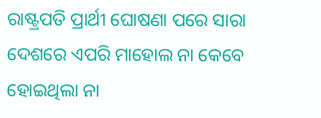ରାଷ୍ଟ୍ରପତି ପ୍ରାର୍ଥୀ ଘୋଷଣା ପରେ ସାରା ଦେଶରେ ଏପରି ମାହୋଲ ନା କେବେ ହୋଇଥିଲା ନା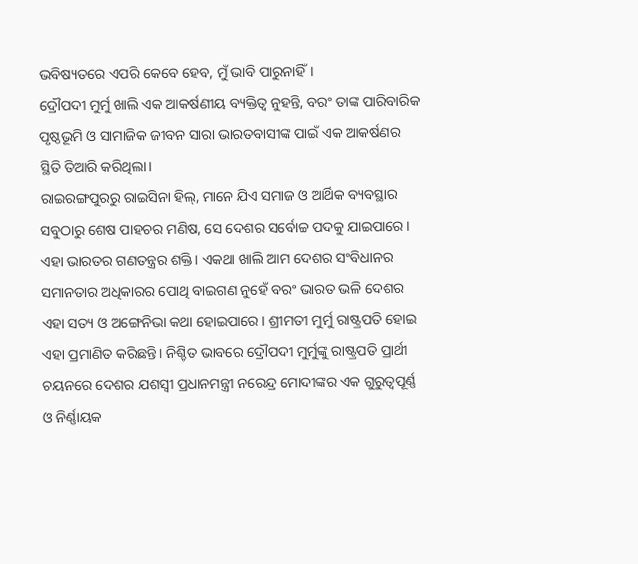ଭବିଷ୍ୟତରେ ଏପରି କେବେ ହେବ, ମୁଁ ଭାବି ପାରୁନାହିଁ।
ଦ୍ରୌପଦୀ ମୁର୍ମୁ ଖାଲି ଏକ ଆକର୍ଷଣୀୟ ବ୍ୟକ୍ତିତ୍ୱ ନୁହନ୍ତି, ବରଂ ତାଙ୍କ ପାରିବାରିକ ପୃଷ୍ଠଭୂମି ଓ ସାମାଜିକ ଜୀବନ ସାରା ଭାରତବାସୀଙ୍କ ପାଇଁ ଏକ ଆକର୍ଷଣର ସ୍ଥିତି ତିଆରି କରିଥିଲା।
ରାଇରଙ୍ଗପୁରରୁ ରାଇସିନା ହିଲ୍, ମାନେ ଯିଏ ସମାଜ ଓ ଆର୍ଥିକ ବ୍ୟବସ୍ଥାର ସବୁଠାରୁ ଶେଷ ପାହଚର ମଣିଷ, ସେ ଦେଶର ସର୍ବୋଚ୍ଚ ପଦକୁ ଯାଇପାରେ। ଏହା ଭାରତର ଗଣତନ୍ତ୍ରର ଶକ୍ତି। ଏକଥା ଖାଲି ଆମ ଦେଶର ସଂବିଧାନର ସମାନତାର ଅଧିକାରର ପୋଥି ବାଇଗଣ ନୁହେଁ ବରଂ ଭାରତ ଭଳି ଦେଶର ଏହା ସତ୍ୟ ଓ ଅଙ୍ଗେନିଭା କଥା ହୋଇପାରେ। ଶ୍ରୀମତୀ ମୁର୍ମୁ ରାଷ୍ଟ୍ରପତି ହୋଇ ଏହା ପ୍ରମାଣିତ କରିଛନ୍ତି। ନିଶ୍ଚିତ ଭାବରେ ଦ୍ରୌପଦୀ ମୁର୍ମୁଙ୍କୁ ରାଷ୍ଟ୍ରପତି ପ୍ରାର୍ଥୀ ଚୟନରେ ଦେଶର ଯଶସ୍ୱୀ ପ୍ରଧାନମନ୍ତ୍ରୀ ନରେନ୍ଦ୍ର ମୋଦୀଙ୍କର ଏକ ଗୁରୁତ୍ୱପୂର୍ଣ୍ଣ ଓ ନିର୍ଣ୍ଣାୟକ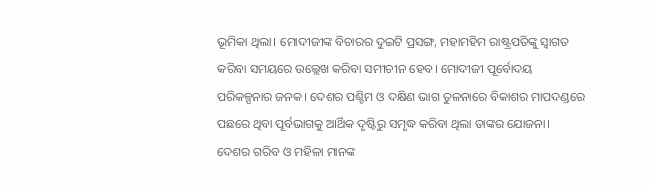ଭୂମିକା ଥିଲା। ମୋଦୀଜୀଙ୍କ ବିଚାରର ଦୁଇଟି ପ୍ରସଙ୍ଗ, ମହାମହିମ ରାଷ୍ଟ୍ରପତିଙ୍କୁ ସ୍ୱାଗତ କରିବା ସମୟରେ ଉଲ୍ଲେଖ କରିବା ସମୀଚୀନ ହେବ। ମୋଦୀଜୀ ପୂର୍ବୋଦୟ ପରିକଳ୍ପନାର ଜନକ। ଦେଶର ପଶ୍ଚିମ ଓ ଦକ୍ଷିଣ ଭାଗ ତୁଳନାରେ ବିକାଶର ମାପଦଣ୍ଡରେ ପଛରେ ଥିବା ପୂର୍ବଭାଗକୁ ଆର୍ଥିକ ଦୃଷ୍ଟିରୁ ସମୃଦ୍ଧ କରିବା ଥିଲା ତାଙ୍କର ଯୋଜନା। ଦେଶର ଗରିବ ଓ ମହିଳା ମାନଙ୍କ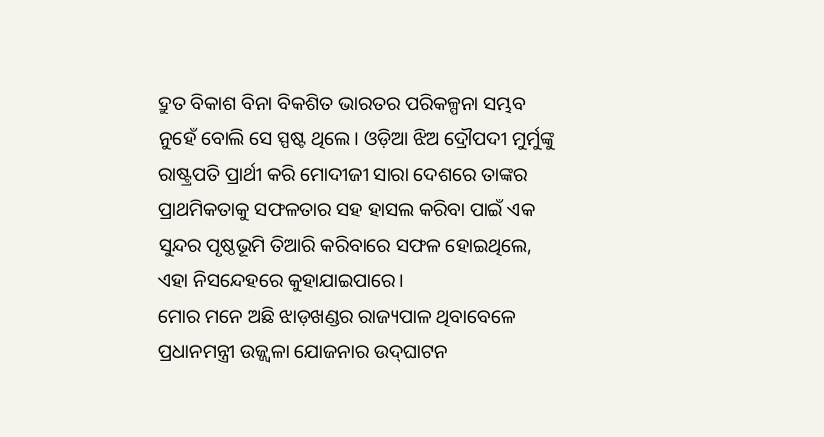ଦ୍ରୁତ ବିକାଶ ବିନା ବିକଶିତ ଭାରତର ପରିକଳ୍ପନା ସମ୍ଭବ ନୁହେଁ ବୋଲି ସେ ସ୍ପଷ୍ଟ ଥିଲେ। ଓଡ଼ିଆ ଝିଅ ଦ୍ରୌପଦୀ ମୁର୍ମୁଙ୍କୁ ରାଷ୍ଟ୍ରପତି ପ୍ରାର୍ଥୀ କରି ମୋଦୀଜୀ ସାରା ଦେଶରେ ତାଙ୍କର ପ୍ରାଥମିକତାକୁ ସଫଳତାର ସହ ହାସଲ କରିବା ପାଇଁ ଏକ ସୁନ୍ଦର ପୃଷ୍ଠଭୂମି ତିଆରି କରିବାରେ ସଫଳ ହୋଇଥିଲେ, ଏହା ନିସନ୍ଦେହରେ କୁହାଯାଇପାରେ।
ମୋର ମନେ ଅଛି ଝାଡ଼ଖଣ୍ଡର ରାଜ୍ୟପାଳ ଥିବାବେଳେ ପ୍ରଧାନମନ୍ତ୍ରୀ ଉଜ୍ଜ୍ବଳା ଯୋଜନାର ଉଦ୍‌ଘାଟନ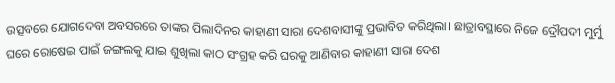ଉତ୍ସବରେ ଯୋଗଦେବା ଅବସରରେ ତାଙ୍କର ପିଲାଦିନର କାହାଣୀ ସାରା ଦେଶବାସୀଙ୍କୁ ପ୍ରଭାବିତ କରିଥିଲା। ଛାତ୍ରାବସ୍ଥାରେ ନିଜେ ଦ୍ରୌପଦୀ ମୁର୍ମୁ ଘରେ ରୋଷେଇ ପାଇଁ ଜଙ୍ଗଲକୁ ଯାଇ ଶୁଖିଲା କାଠ ସଂଗ୍ରହ କରି ଘରକୁ ଆଣିବାର କାହାଣୀ ସାରା ଦେଶ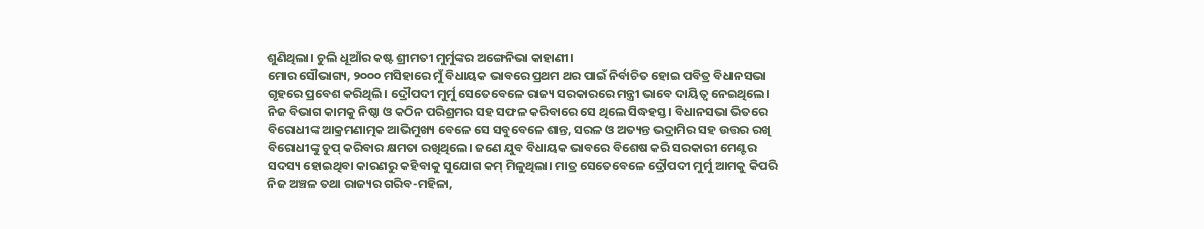ଶୁଣିଥିଲା। ଚୁଲି ଧୂଆଁର କଷ୍ଟ ଶ୍ରୀମତୀ ମୁର୍ମୁଙ୍କର ଅଙ୍ଗେନିଭା କାହାଣୀ।
ମୋର ସୌଭାଗ୍ୟ, ୨୦୦୦ ମସିହାରେ ମୁଁ ବିଧାୟକ ଭାବରେ ପ୍ରଥମ ଥର ପାଇଁ ନିର୍ବାଚିତ ହୋଇ ପବିତ୍ର ବିଧାନସଭା ଗୃହରେ ପ୍ରବେଶ କରିଥିଲି। ଦ୍ରୌପଦୀ ମୁର୍ମୁ ସେତେବେଳେ ରାଜ୍ୟ ସରକାରରେ ମନ୍ତ୍ରୀ ଭାବେ ଦାୟିତ୍ୱ ନେଇଥିଲେ। ନିଜ ବିଭାଗ କାମକୁ ନିଷ୍ଠା ଓ କଠିନ ପରିଶ୍ରମର ସହ ସଫଳ କରିବାରେ ସେ ଥିଲେ ସିଦ୍ଧହସ୍ତ। ବିଧାନସଭା ଭିତରେ ବିରୋଧୀଙ୍କ ଆକ୍ରମଣାତ୍ମକ ଆଭିମୁଖ୍ୟ ବେଳେ ସେ ସବୁବେଳେ ଶାନ୍ତ, ସରଳ ଓ ଅତ୍ୟନ୍ତ ଭଦ୍ରାମିର ସହ ଉତ୍ତର ରଖି ବିରୋଧୀଙ୍କୁ ଚୁପ୍ କରିବାର କ୍ଷମତା ରଖିଥିଲେ। ଜଣେ ଯୁବ ବିଧାୟକ ଭାବରେ ବିଶେଷ କରି ସରକାରୀ ମେଣ୍ଟର ସଦସ୍ୟ ହୋଇଥିବା କାରଣରୁ କହିବାକୁ ସୁଯୋଗ କମ୍ ମିଳୁଥିଲା। ମାତ୍ର ସେତେବେଳେ ଦ୍ରୌପଦୀ ମୁର୍ମୁ ଆମକୁ କିପରି ନିଜ ଅଞ୍ଚଳ ତଥା ରାଜ୍ୟର ଗରିବ-ମହିଳା,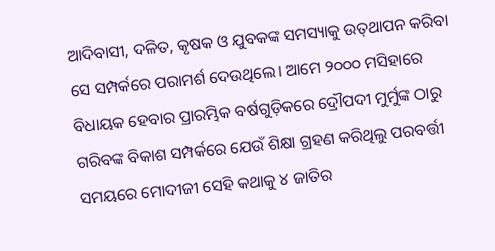ଆଦିବାସୀ, ଦଳିତ, କୃଷକ ଓ ଯୁବକଙ୍କ ସମସ୍ୟାକୁ ଉତ୍‌ଥାପନ କରିବା ସେ ସମ୍ପର୍କରେ ପରାମର୍ଶ ଦେଉଥିଲେ। ଆମେ ୨୦୦୦ ମସିହାରେ ବିଧାୟକ ହେବାର ପ୍ରାରମ୍ଭିକ ବର୍ଷଗୁଡ଼ିକରେ ଦ୍ରୌପଦୀ ମୁର୍ମୁଙ୍କ ଠାରୁ ଗରିବଙ୍କ ବିକାଶ ସମ୍ପର୍କରେ ଯେଉଁ ଶିକ୍ଷା ଗ୍ରହଣ କରିଥିଲୁ ପରବର୍ତ୍ତୀ ସମୟରେ ମୋଦୀଜୀ ସେହି କଥାକୁ ୪ ଜାତିର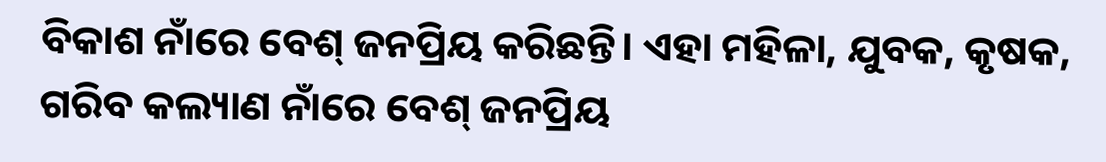ବିକାଶ ନାଁରେ ବେଶ୍‌ ଜନପ୍ରିୟ କରିଛନ୍ତି। ଏହା ମହିଳା, ଯୁବକ, କୃଷକ, ଗରିବ କଲ୍ୟାଣ ନାଁରେ ବେଶ୍‌ ଜନପ୍ରିୟ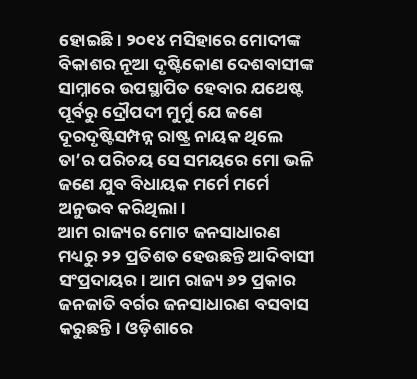ହୋଇଛି। ୨୦୧୪ ମସିହାରେ ମୋଦୀଙ୍କ ବିକାଶର ନୂଆ ଦୃଷ୍ଟିକୋଣ ଦେଶବାସୀଙ୍କ ସାମ୍ନାରେ ଉପସ୍ଥାପିତ ହେବାର ଯଥେଷ୍ଟ ପୂର୍ବରୁ ଦ୍ରୌପଦୀ ମୁର୍ମୁ ଯେ ଜଣେ ଦୂରଦୃଷ୍ଟିସମ୍ପନ୍ନ ରାଷ୍ଟ୍ର ନାୟକ ଥିଲେ ତା’ର ପରିଚୟ ସେ ସମୟରେ ମୋ ଭଳି ଜଣେ ଯୁବ ବିଧାୟକ ମର୍ମେ ମର୍ମେ ଅନୁଭବ କରିଥିଲା।
ଆମ ରାଜ୍ୟର ମୋଟ ଜନସାଧାରଣ ମଧ୍ୟରୁ ୨୨ ପ୍ରତିଶତ ହେଉଛନ୍ତି ଆଦିବାସୀ ସଂପ୍ରଦାୟର। ଆମ ରାଜ୍ୟ ୬୨ ପ୍ରକାର ଜନଜାତି ବର୍ଗର ଜନସାଧାରଣ ବସବାସ କରୁଛନ୍ତି। ଓଡ଼ିଶାରେ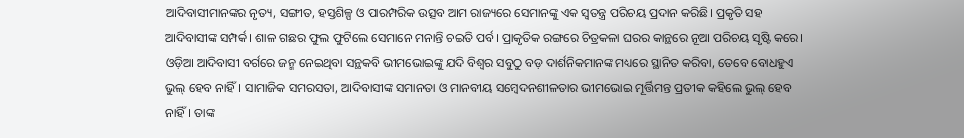ଆଦିବାସୀମାନଙ୍କର ନୃତ୍ୟ, ସଙ୍ଗୀତ, ହସ୍ତଶିଳ୍ପ ଓ ପାରମ୍ପରିକ ଉତ୍ସବ ଆମ ରାଜ୍ୟରେ ସେମାନଙ୍କୁ ଏକ ସ୍ୱତନ୍ତ୍ର ପରିଚୟ ପ୍ରଦାନ କରିଛି। ପ୍ରକୃତି ସହ ଆଦିବାସୀଙ୍କ ସମ୍ପର୍କ। ଶାଳ ଗଛର ଫୁଲ ଫୁଟିଲେ ସେମାନେ ମନାନ୍ତି ଚଇତି ପର୍ବ। ପ୍ରାକୃତିକ ରଙ୍ଗରେ ଚିତ୍ରକଳା ଘରର କାନ୍ଥରେ ନୂଆ ପରିଚୟ ସୃଷ୍ଟି କରେ।
ଓଡ଼ିଆ ଆଦିବାସୀ ବର୍ଗରେ ଜନ୍ମ ନେଇଥିବା ସନ୍ଥକବି ଭୀମଭୋଇଙ୍କୁ ଯଦି ବିଶ୍ୱର ସବୁଠୁ ବଡ଼ ଦାର୍ଶନିକମାନଙ୍କ ମଧ୍ୟରେ ସ୍ଥାନିତ କରିବା, ତେବେ ବୋଧହୁଏ ଭୁଲ୍ ହେବ ନାହିଁ। ସାମାଜିକ ସମରସତା, ଆଦିବାସୀଙ୍କ ସମାନତା ଓ ମାନବୀୟ ସମ୍ବେଦନଶୀଳତାର ଭୀମଭୋଇ ମୂର୍ତ୍ତିମନ୍ତ ପ୍ରତୀକ କହିଲେ ଭୁଲ୍ ହେବ ନାହିଁ। ତାଙ୍କ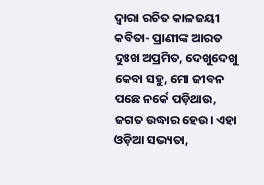ଦ୍ୱାରା ରଚିତ କାଳଜୟୀ କବିତା- ପ୍ରାଣୀଙ୍କ ଆରତ ଦୁଃଖ ଅପ୍ରମିତ, ଦେଖୁଦେଖୁ କେବା ସହୁ, ମୋ ଜୀବନ ପଛେ ନର୍କେ ପଡ଼ିଥାଉ, ଜଗତ ଉଦ୍ଧାର ହେଉ। ଏହା ଓଡ଼ିଆ ସଭ୍ୟତା,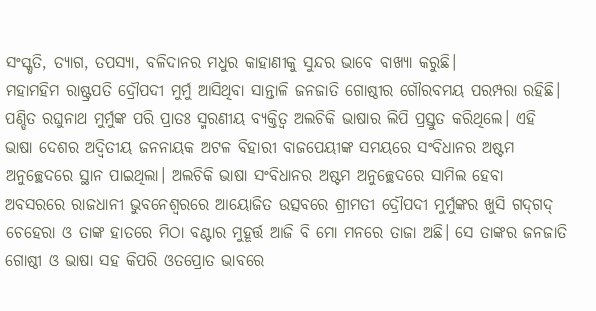ସଂସ୍କୃତି, ତ୍ୟାଗ, ତପସ୍ୟା, ବଳିଦାନର ମଧୁର କାହାଣୀକୁ ସୁନ୍ଦର ଭାବେ ବାଖ୍ୟା କରୁଛି।
ମହାମହିମ ରାଷ୍ଟ୍ରପତି ଦ୍ରୌପଦୀ ମୁର୍ମୁ ଆସିଥିବା ସାନ୍ତାଳି ଜନଜାତି ଗୋଷ୍ଠୀର ଗୌରବମୟ ପରମ୍ପରା ରହିଛି। ପଣ୍ଡିତ ରଘୁନାଥ ମୁର୍ମୁଙ୍କ ପରି ପ୍ରାତଃ ସ୍ମରଣୀୟ ବ୍ୟକ୍ତିତ୍ୱ ଅଲଚିକି ଭାଷାର ଲିପି ପ୍ରସ୍ତୁତ କରିଥିଲେ। ଏହି ଭାଷା ଦେଶର ଅଦ୍ୱିତୀୟ ଜନନାୟକ ଅଟଳ ବିହାରୀ ବାଜପେୟୀଙ୍କ ସମୟରେ ସଂବିଧାନର ଅଷ୍ଟମ ଅନୁଚ୍ଛେଦରେ ସ୍ଥାନ ପାଇଥିଲା। ଅଲଚିକି ଭାଷା ସଂବିଧାନର ଅଷ୍ଟମ ଅନୁଚ୍ଛେଦରେ ସାମିଲ ହେବା ଅବସରରେ ରାଜଧାନୀ ଭୁବନେଶ୍ୱରରେ ଆୟୋଜିତ ଉତ୍ସବରେ ଶ୍ରୀମତୀ ଦ୍ରୌପଦୀ ମୁର୍ମୁଙ୍କର ଖୁସି ଗଦ୍‌ଗଦ୍‌ ଚେହେରା ଓ ତାଙ୍କ ହାତରେ ମିଠା ବଣ୍ଟାର ମୁହୂର୍ତ୍ତ ଆଜି ବି ମୋ ମନରେ ତାଜା ଅଛି। ସେ ତାଙ୍କର ଜନଜାତି ଗୋଷ୍ଠୀ ଓ ଭାଷା ସହ କିପରି ଓତପ୍ରୋତ ଭାବରେ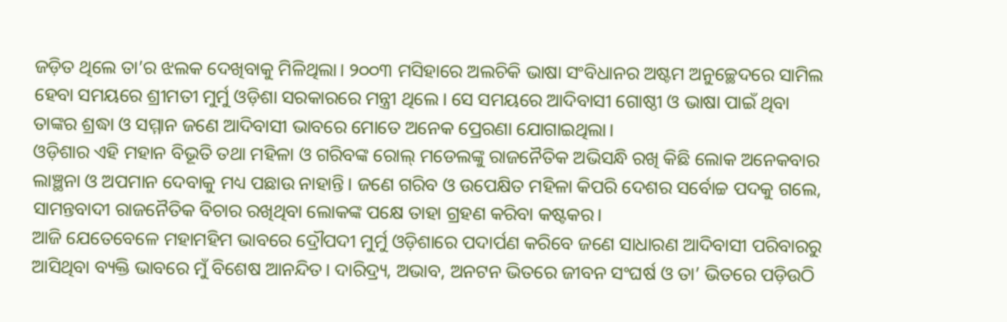ଜଡ଼ିତ ଥିଲେ ତା’ର ଝଲକ ଦେଖିବାକୁ ମିଳିଥିଲା। ୨୦୦୩ ମସିହାରେ ଅଲଚିକି ଭାଷା ସଂବିଧାନର ଅଷ୍ଟମ ଅନୁଚ୍ଛେଦରେ ସାମିଲ ହେବା ସମୟରେ ଶ୍ରୀମତୀ ମୁର୍ମୁ ଓଡ଼ିଶା ସରକାରରେ ମନ୍ତ୍ରୀ ଥିଲେ। ସେ ସମୟରେ ଆଦିବାସୀ ଗୋଷ୍ଠୀ ଓ ଭାଷା ପାଇଁ ଥିବା ତାଙ୍କର ଶ୍ରଦ୍ଧା ଓ ସମ୍ମାନ ଜଣେ ଆଦିବାସୀ ଭାବରେ ମୋତେ ଅନେକ ପ୍ରେରଣା ଯୋଗାଇଥିଲା।
ଓଡ଼ିଶାର ଏହି ମହାନ ବିଭୂତି ତଥା ମହିଳା ଓ ଗରିବଙ୍କ ରୋଲ୍‌ ମଡେଲଙ୍କୁ ରାଜନୈତିକ ଅଭିସନ୍ଧି ରଖି କିଛି ଲୋକ ଅନେକବାର ଲାଞ୍ଛନା ଓ ଅପମାନ ଦେବାକୁ ମଧ୍ୟ ପଛାଉ ନାହାନ୍ତି। ଜଣେ ଗରିବ ଓ ଉପେକ୍ଷିତ ମହିଳା କିପରି ଦେଶର ସର୍ବୋଚ୍ଚ ପଦକୁ ଗଲେ, ସାମନ୍ତବାଦୀ ରାଜନୈତିକ ବିଚାର ରଖିଥିବା ଲୋକଙ୍କ ପକ୍ଷେ ତାହା ଗ୍ରହଣ କରିବା କଷ୍ଟକର।
ଆଜି ଯେତେବେଳେ ମହାମହିମ ଭାବରେ ଦ୍ରୌପଦୀ ମୁର୍ମୁ ଓଡ଼ିଶାରେ ପଦାର୍ପଣ କରିବେ ଜଣେ ସାଧାରଣ ଆଦିବାସୀ ପରିବାରରୁ ଆସିଥିବା ବ୍ୟକ୍ତି ଭାବରେ ମୁଁ ବିଶେଷ ଆନନ୍ଦିତ। ଦାରିଦ୍ର୍ୟ, ଅଭାବ, ଅନଟନ ଭିତରେ ଜୀବନ ସଂଘର୍ଷ ଓ ତା’ ଭିତରେ ପଡ଼ିଉଠି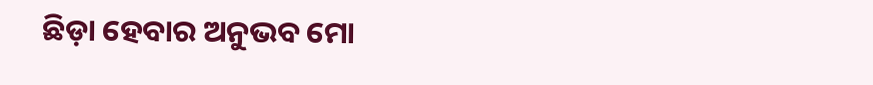ଛିଡ଼ା ହେବାର ଅନୁଭବ ମୋ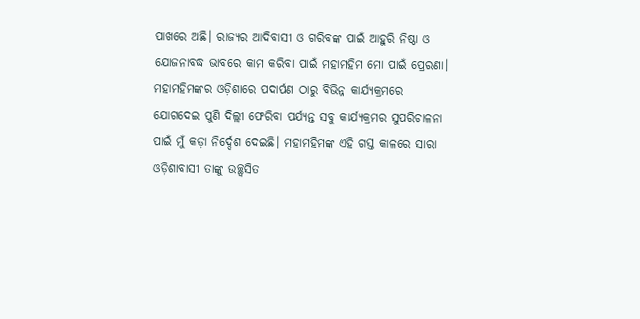ପାଖରେ ଅଛି। ରାଜ୍ୟର ଆଦିବାସୀ ଓ ଗରିବଙ୍କ ପାଇଁ ଆହୁରି ନିଷ୍ଠା ଓ ଯୋଜନାବଦ୍ଧ ଭାବରେ କାମ କରିବା ପାଇଁ ମହାମହିମ ମୋ ପାଇଁ ପ୍ରେରଣା। ମହାମହିମଙ୍କର ଓଡ଼ିଶାରେ ପଦାର୍ପଣ ଠାରୁ ବିଭିନ୍ନ କାର୍ଯ୍ୟକ୍ରମରେ ଯୋଗଦେଇ ପୁଣି ଦିଲ୍ଲୀ ଫେରିବା ପର୍ଯ୍ୟନ୍ତ ସବୁ କାର୍ଯ୍ୟକ୍ରମର ସୁପରିଚାଳନା ପାଇଁ ମୁଁ କଡ଼ା ନିର୍ଦ୍ଦେଶ ଦେଇଛି। ମହାମହିମଙ୍କ ଏହି ଗସ୍ତ କାଳରେ ସାରା ଓଡ଼ିଶାବାସୀ ତାଙ୍କୁ ଉଚ୍ଛ୍ବସିତ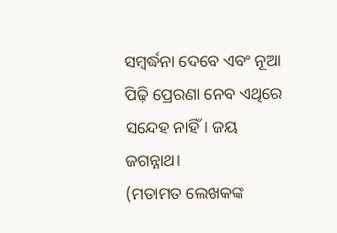ସମ୍ବର୍ଦ୍ଧନା ଦେବେ ଏବଂ ନୂଆ ପିଢ଼ି ପ୍ରେରଣା ନେବ ଏଥିରେ ସନ୍ଦେହ ନାହିଁ। ଜୟ ଜଗନ୍ନାଥ।
(ମତାମତ ଲେଖକଙ୍କ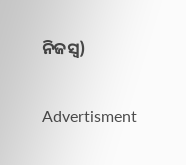ନିଜସ୍ବ)

Advertisment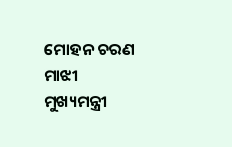ମୋହନ ଚରଣ ମାଝୀ
ମୁଖ୍ୟମନ୍ତ୍ରୀ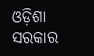ଓଡ଼ିଶା ସରକାର